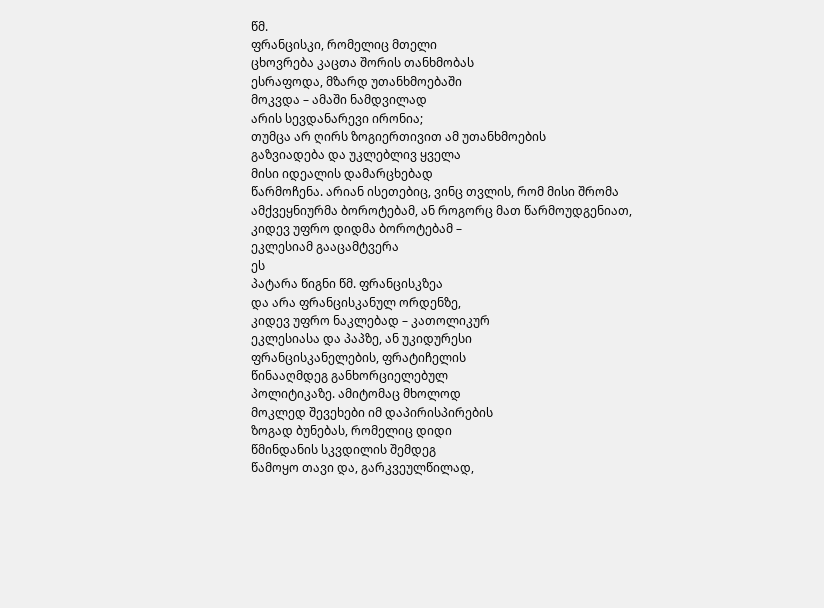წმ.
ფრანცისკი, რომელიც მთელი
ცხოვრება კაცთა შორის თანხმობას
ესრაფოდა, მზარდ უთანხმოებაში
მოკვდა – ამაში ნამდვილად
არის სევდანარევი ირონია;
თუმცა არ ღირს ზოგიერთივით ამ უთანხმოების
გაზვიადება და უკლებლივ ყველა
მისი იდეალის დამარცხებად
წარმოჩენა. არიან ისეთებიც, ვინც თვლის, რომ მისი შრომა ამქვეყნიურმა ბოროტებამ, ან როგორც მათ წარმოუდგენიათ, კიდევ უფრო დიდმა ბოროტებამ –
ეკლესიამ გააცამტვერა
ეს
პატარა წიგნი წმ. ფრანცისკზეა
და არა ფრანცისკანულ ორდენზე,
კიდევ უფრო ნაკლებად – კათოლიკურ
ეკლესიასა და პაპზე, ან უკიდურესი
ფრანცისკანელების, ფრატიჩელის
წინააღმდეგ განხორციელებულ
პოლიტიკაზე. ამიტომაც მხოლოდ
მოკლედ შევეხები იმ დაპირისპირების
ზოგად ბუნებას, რომელიც დიდი
წმინდანის სკვდილის შემდეგ
წამოყო თავი და, გარკვეულწილად,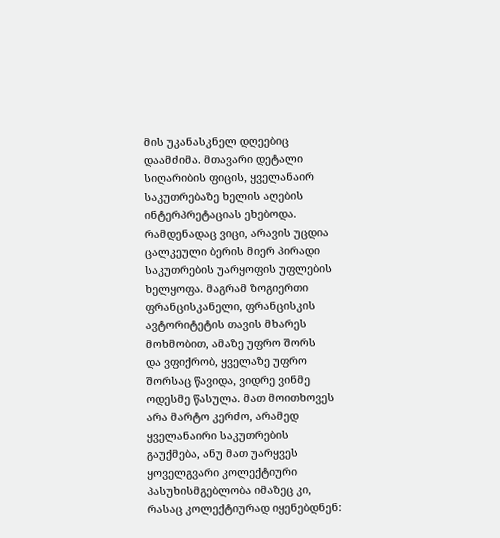მის უკანასკნელ დღეებიც
დაამძიმა. მთავარი დეტალი
სიღარიბის ფიცის, ყველანაირ
საკუთრებაზე ხელის აღების
ინტერპრეტაციას ეხებოდა.
რამდენადაც ვიცი, არავის უცდია
ცალკეული ბერის მიერ პირადი
საკუთრების უარყოფის უფლების
ხელყოფა. მაგრამ ზოგიერთი
ფრანცისკანელი, ფრანცისკის
ავტორიტეტის თავის მხარეს
მოხმობით, ამაზე უფრო შორს
და ვფიქრობ, ყველაზე უფრო
შორსაც წავიდა, ვიდრე ვინმე
ოდესმე წასულა. მათ მოითხოვეს
არა მარტო კერძო, არამედ
ყველანაირი საკუთრების
გაუქმება, ანუ მათ უარყვეს
ყოველგვარი კოლექტიური
პასუხისმგებლობა იმაზეც კი,
რასაც კოლექტიურად იყენებდნენ: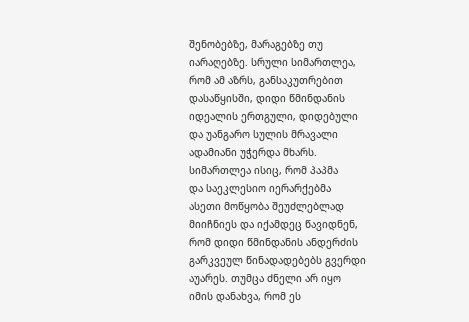შენობებზე, მარაგებზე თუ
იარაღებზე. სრული სიმართლეა,
რომ ამ აზრს, განსაკუთრებით
დასაწყისში, დიდი წმინდანის
იდეალის ერთგული, დიდებული
და უანგარო სულის მრავალი
ადამიანი უჭერდა მხარს.
სიმართლეა ისიც, რომ პაპმა
და საეკლესიო იერარქებმა
ასეთი მოწყობა შეუძლებლად
მიიჩნიეს და იქამდეც წავიდნენ,
რომ დიდი წმინდანის ანდერძის
გარკვეულ წინადადებებს გვერდი
აუარეს. თუმცა ძნელი არ იყო
იმის დანახვა, რომ ეს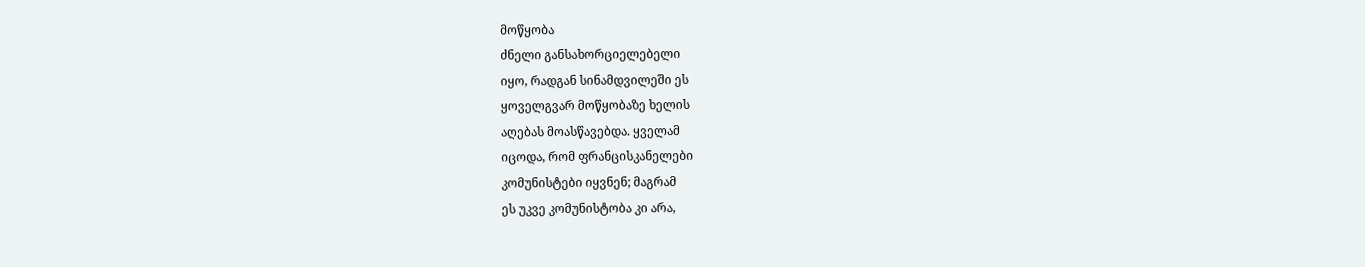მოწყობა
ძნელი განსახორციელებელი
იყო, რადგან სინამდვილეში ეს
ყოველგვარ მოწყობაზე ხელის
აღებას მოასწავებდა. ყველამ
იცოდა, რომ ფრანცისკანელები
კომუნისტები იყვნენ; მაგრამ
ეს უკვე კომუნისტობა კი არა,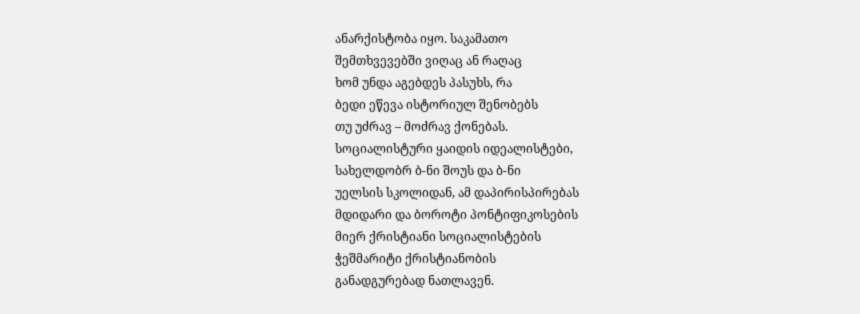ანარქისტობა იყო. საკამათო
შემთხვევებში ვიღაც ან რაღაც
ხომ უნდა აგებდეს პასუხს, რა
ბედი ეწევა ისტორიულ შენობებს
თუ უძრავ – მოძრავ ქონებას.
სოციალისტური ყაიდის იდეალისტები,
სახელდობრ ბ-ნი შოუს და ბ-ნი
უელსის სკოლიდან, ამ დაპირისპირებას
მდიდარი და ბოროტი პონტიფიკოსების
მიერ ქრისტიანი სოციალისტების
ჭეშმარიტი ქრისტიანობის
განადგურებად ნათლავენ.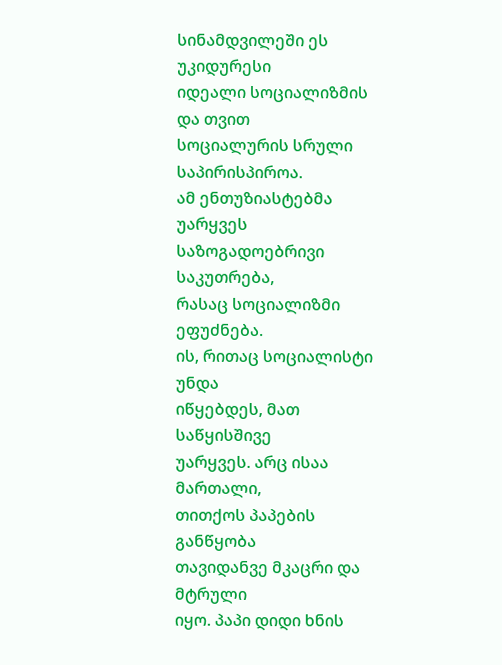სინამდვილეში ეს უკიდურესი
იდეალი სოციალიზმის და თვით
სოციალურის სრული საპირისპიროა.
ამ ენთუზიასტებმა უარყვეს
საზოგადოებრივი საკუთრება,
რასაც სოციალიზმი ეფუძნება.
ის, რითაც სოციალისტი უნდა
იწყებდეს, მათ საწყისშივე
უარყვეს. არც ისაა მართალი,
თითქოს პაპების განწყობა
თავიდანვე მკაცრი და მტრული
იყო. პაპი დიდი ხნის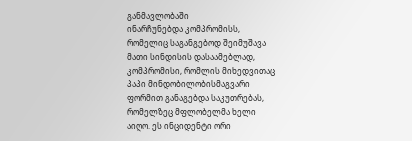განმავლობაში
ინარჩუნებდა კომპრომისს,
რომელიც საგანგებოდ შეიმუშავა
მათი სინდისის დასაამებლად,
კომპრომისი, რომლის მიხედვითაც
პაპი მინდობილობისმაგვარი
ფორმით განაგებდა საკუთრებას,
რომელზეც მფლობელმა ხელი
აიღო. ეს ინციდენტი ორი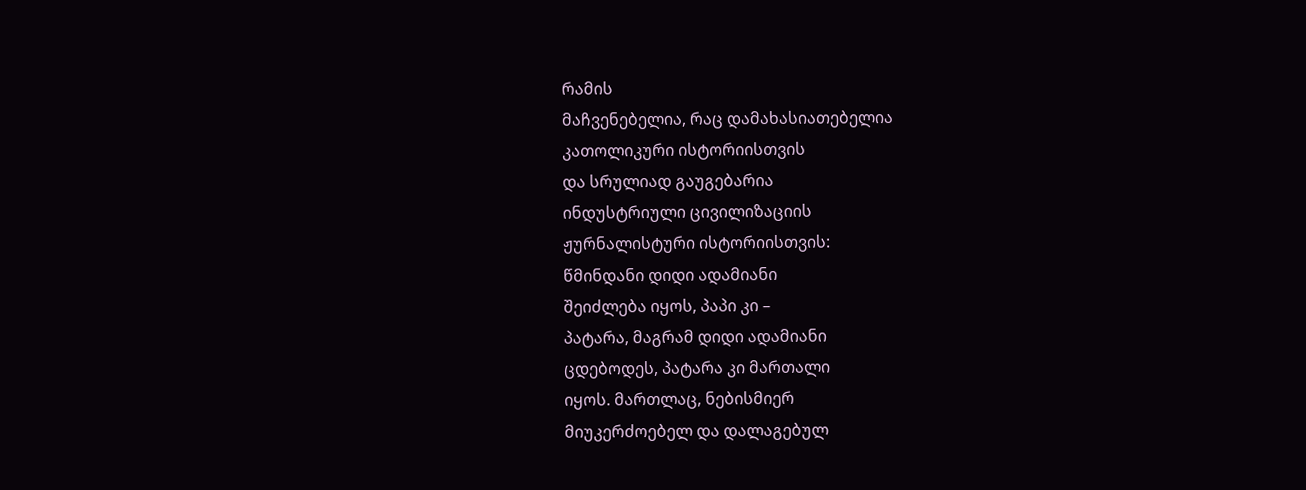რამის
მაჩვენებელია, რაც დამახასიათებელია
კათოლიკური ისტორიისთვის
და სრულიად გაუგებარია
ინდუსტრიული ცივილიზაციის
ჟურნალისტური ისტორიისთვის:
წმინდანი დიდი ადამიანი
შეიძლება იყოს, პაპი კი –
პატარა, მაგრამ დიდი ადამიანი
ცდებოდეს, პატარა კი მართალი
იყოს. მართლაც, ნებისმიერ
მიუკერძოებელ და დალაგებულ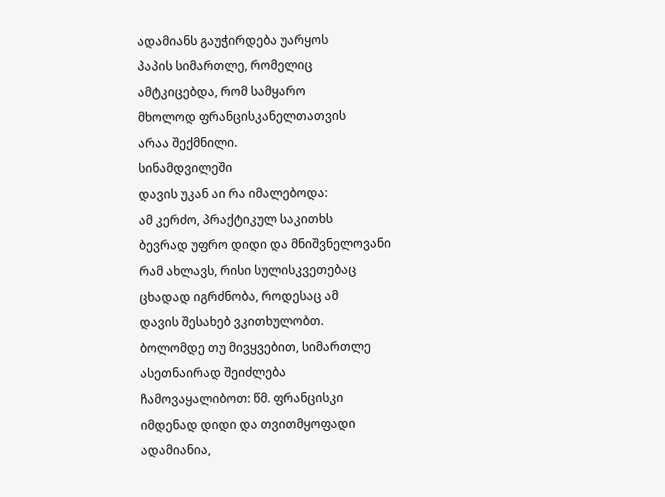ადამიანს გაუჭირდება უარყოს
პაპის სიმართლე, რომელიც
ამტკიცებდა, რომ სამყარო
მხოლოდ ფრანცისკანელთათვის
არაა შექმნილი.
სინამდვილეში
დავის უკან აი რა იმალებოდა:
ამ კერძო, პრაქტიკულ საკითხს
ბევრად უფრო დიდი და მნიშვნელოვანი
რამ ახლავს, რისი სულისკვეთებაც
ცხადად იგრძნობა, როდესაც ამ
დავის შესახებ ვკითხულობთ.
ბოლომდე თუ მივყვებით, სიმართლე
ასეთნაირად შეიძლება
ჩამოვაყალიბოთ: წმ. ფრანცისკი
იმდენად დიდი და თვითმყოფადი
ადამიანია,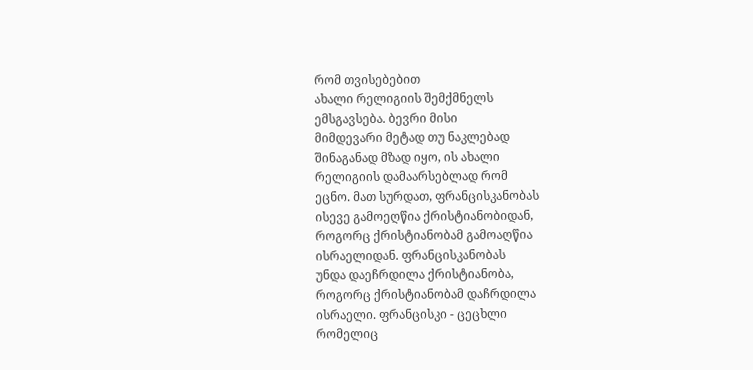რომ თვისებებით
ახალი რელიგიის შემქმნელს
ემსგავსება. ბევრი მისი
მიმდევარი მეტად თუ ნაკლებად
შინაგანად მზად იყო, ის ახალი
რელიგიის დამაარსებლად რომ
ეცნო. მათ სურდათ, ფრანცისკანობას
ისევე გამოეღწია ქრისტიანობიდან,
როგორც ქრისტიანობამ გამოაღწია
ისრაელიდან. ფრანცისკანობას
უნდა დაეჩრდილა ქრისტიანობა,
როგორც ქრისტიანობამ დაჩრდილა
ისრაელი. ფრანცისკი - ცეცხლი
რომელიც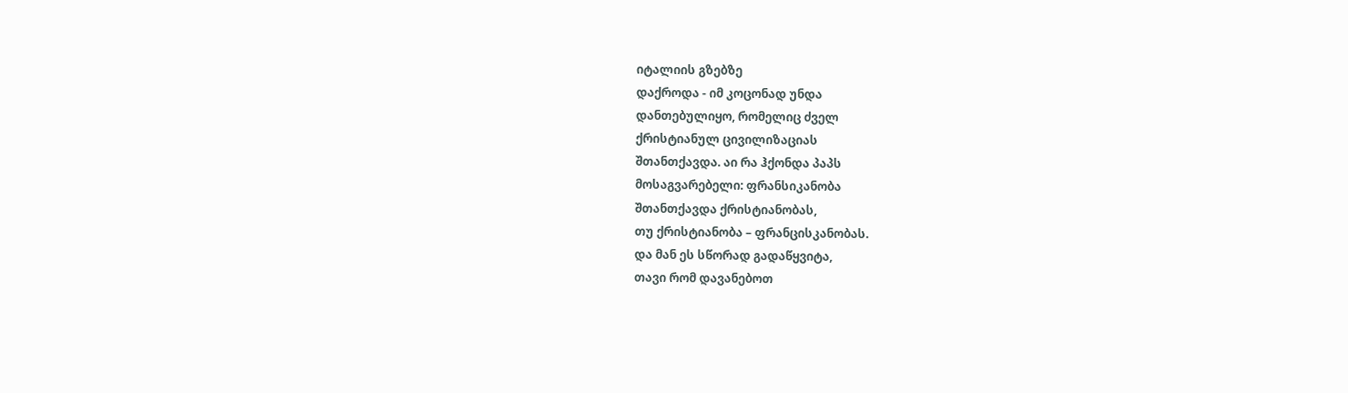იტალიის გზებზე
დაქროდა - იმ კოცონად უნდა
დანთებულიყო, რომელიც ძველ
ქრისტიანულ ცივილიზაციას
შთანთქავდა. აი რა ჰქონდა პაპს
მოსაგვარებელი: ფრანსიკანობა
შთანთქავდა ქრისტიანობას,
თუ ქრისტიანობა – ფრანცისკანობას.
და მან ეს სწორად გადაწყვიტა,
თავი რომ დავანებოთ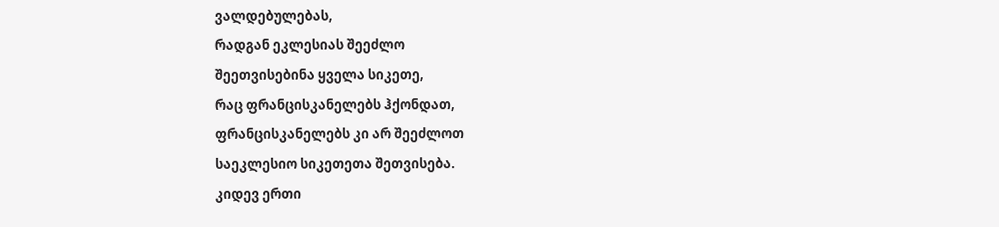ვალდებულებას,
რადგან ეკლესიას შეეძლო
შეეთვისებინა ყველა სიკეთე,
რაც ფრანცისკანელებს ჰქონდათ,
ფრანცისკანელებს კი არ შეეძლოთ
საეკლესიო სიკეთეთა შეთვისება.
კიდევ ერთი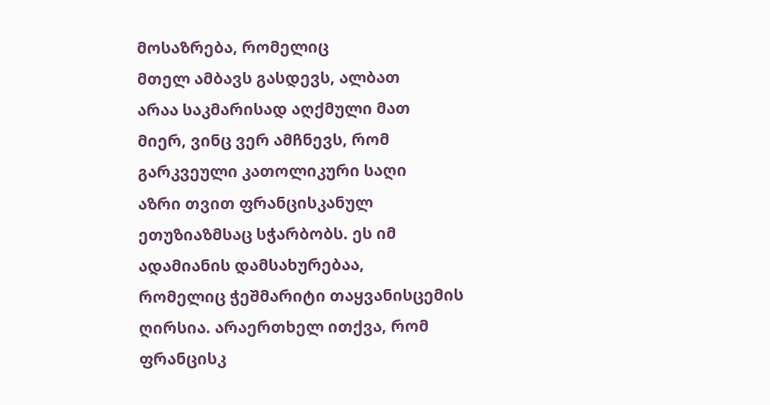მოსაზრება, რომელიც
მთელ ამბავს გასდევს, ალბათ
არაა საკმარისად აღქმული მათ
მიერ, ვინც ვერ ამჩნევს, რომ
გარკვეული კათოლიკური საღი
აზრი თვით ფრანცისკანულ
ეთუზიაზმსაც სჭარბობს. ეს იმ
ადამიანის დამსახურებაა,
რომელიც ჭეშმარიტი თაყვანისცემის
ღირსია. არაერთხელ ითქვა, რომ
ფრანცისკ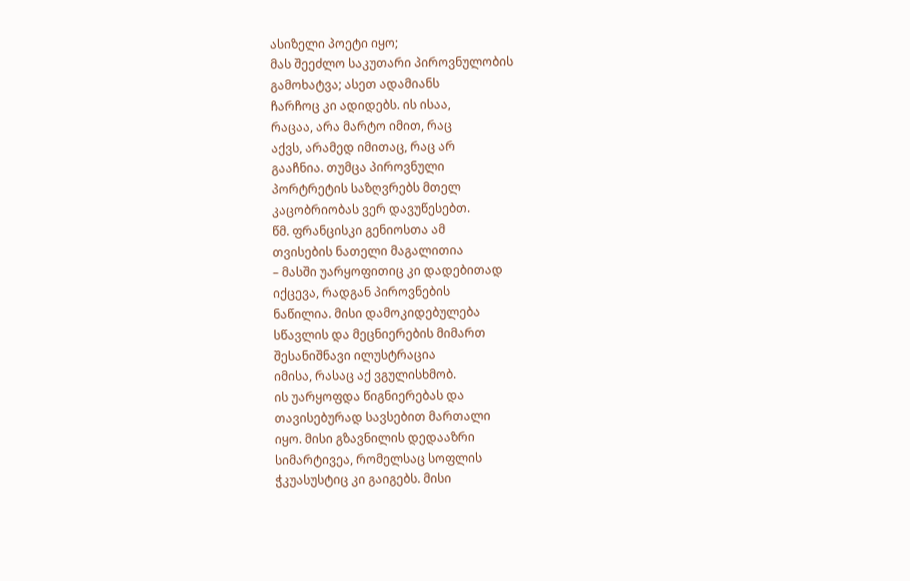ასიზელი პოეტი იყო;
მას შეეძლო საკუთარი პიროვნულობის
გამოხატვა; ასეთ ადამიანს
ჩარჩოც კი ადიდებს. ის ისაა,
რაცაა, არა მარტო იმით, რაც
აქვს, არამედ იმითაც, რაც არ
გააჩნია. თუმცა პიროვნული
პორტრეტის საზღვრებს მთელ
კაცობრიობას ვერ დავუწესებთ.
წმ. ფრანცისკი გენიოსთა ამ
თვისების ნათელი მაგალითია
– მასში უარყოფითიც კი დადებითად
იქცევა, რადგან პიროვნების
ნაწილია. მისი დამოკიდებულება
სწავლის და მეცნიერების მიმართ
შესანიშნავი ილუსტრაცია
იმისა, რასაც აქ ვგულისხმობ.
ის უარყოფდა წიგნიერებას და
თავისებურად სავსებით მართალი
იყო. მისი გზავნილის დედააზრი
სიმარტივეა, რომელსაც სოფლის
ჭკუასუსტიც კი გაიგებს. მისი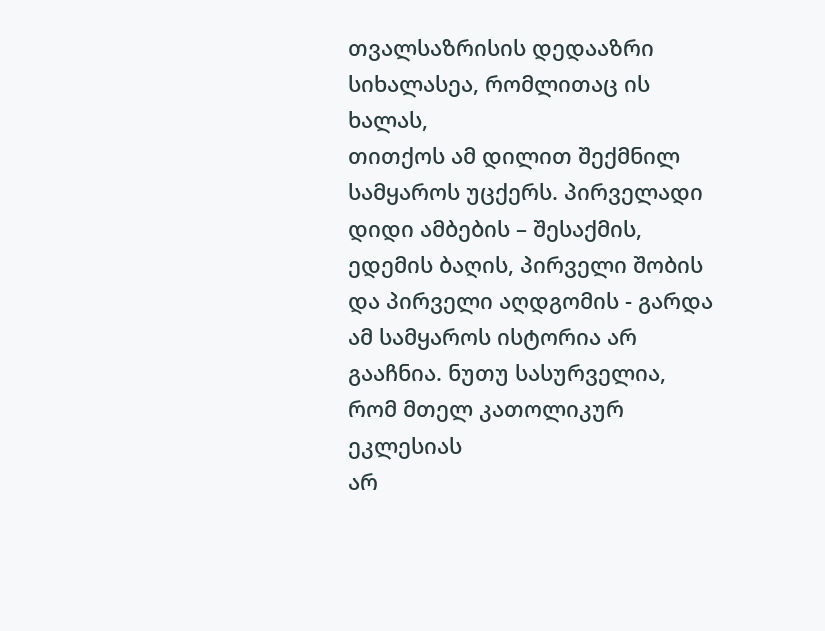თვალსაზრისის დედააზრი
სიხალასეა, რომლითაც ის ხალას,
თითქოს ამ დილით შექმნილ
სამყაროს უცქერს. პირველადი
დიდი ამბების – შესაქმის,
ედემის ბაღის, პირველი შობის
და პირველი აღდგომის - გარდა
ამ სამყაროს ისტორია არ
გააჩნია. ნუთუ სასურველია,
რომ მთელ კათოლიკურ ეკლესიას
არ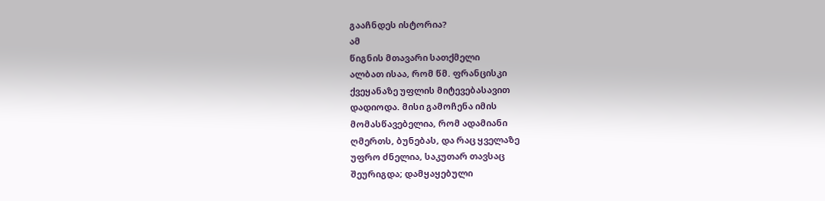გააჩნდეს ისტორია?
ამ
წიგნის მთავარი სათქმელი
ალბათ ისაა, რომ წმ. ფრანცისკი
ქვეყანაზე უფლის მიტევებასავით
დადიოდა. მისი გამოჩენა იმის
მომასწავებელია, რომ ადამიანი
ღმერთს, ბუნებას, და რაც ყველაზე
უფრო ძნელია, საკუთარ თავსაც
შეურიგდა; დამყაყებული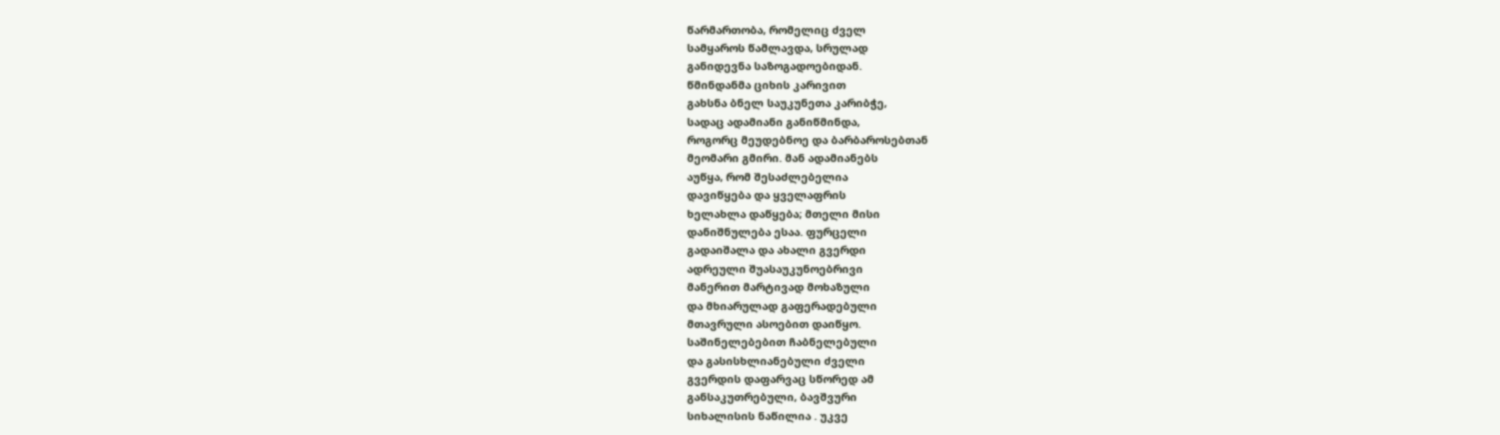წარმართობა, რომელიც ძველ
სამყაროს წამლავდა, სრულად
განიდევნა საზოგადოებიდან.
წმინდანმა ციხის კარივით
გახსნა ბნელ საუკუნეთა კარიბჭე,
სადაც ადამიანი განიწმინდა,
როგორც მეუდებნოე და ბარბაროსებთან
მეომარი გმირი. მან ადამიანებს
აუწყა, რომ შესაძლებელია
დავიწყება და ყველაფრის
ხელახლა დაწყება; მთელი მისი
დანიშნულება ესაა. ფურცელი
გადაიშალა და ახალი გვერდი
ადრეული შუასაუკუნოებრივი
მანერით მარტივად მოხაზული
და მხიარულად გაფერადებული
მთავრული ასოებით დაიწყო.
საშინელებებით ჩაბნელებული
და გასისხლიანებული ძველი
გვერდის დაფარვაც სწორედ ამ
განსაკუთრებული, ბავშვური
სიხალისის ნაწილია . უკვე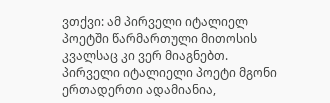ვთქვი: ამ პირველი იტალიელ
პოეტში წარმართული მითოსის
კვალსაც კი ვერ მიაგნებთ.
პირველი იტალიელი პოეტი მგონი
ერთადერთი ადამიანია,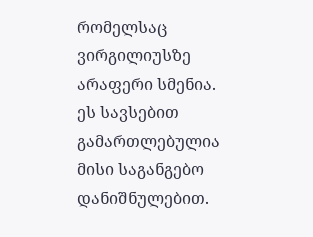რომელსაც
ვირგილიუსზე არაფერი სმენია.
ეს სავსებით გამართლებულია
მისი საგანგებო დანიშნულებით.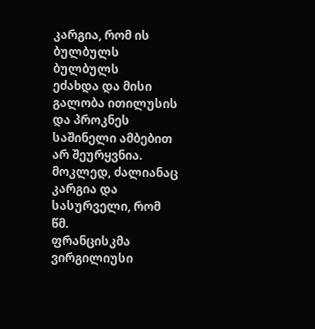კარგია, რომ ის ბულბულს ბულბულს
ეძახდა და მისი გალობა ითილუსის
და პროკნეს საშინელი ამბებით
არ შეურყვნია. მოკლედ, ძალიანაც
კარგია და სასურველი, რომ წმ.
ფრანცისკმა ვირგილიუსი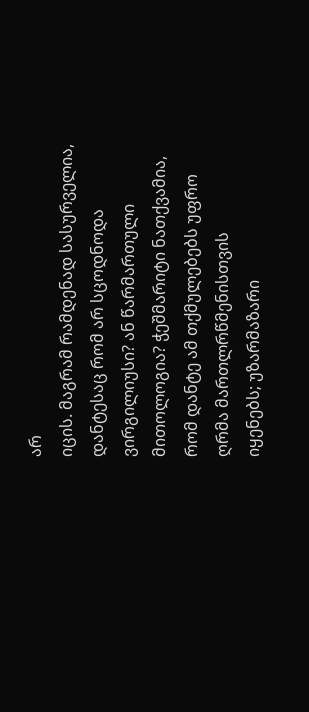არ
იცის. მაგრამ რამდენად სასურველია,
დანტესაც რომ არ სცოდნოდა
ვირგილიუსი? ან წარმართული
მითოლოგია? ჭეშმარიტი ნათქვამია,
რომ დანტე ამ თქმულებებს უფრო
ღრმა მართლრწმენისთვის
იყენებს; უზარმაზარი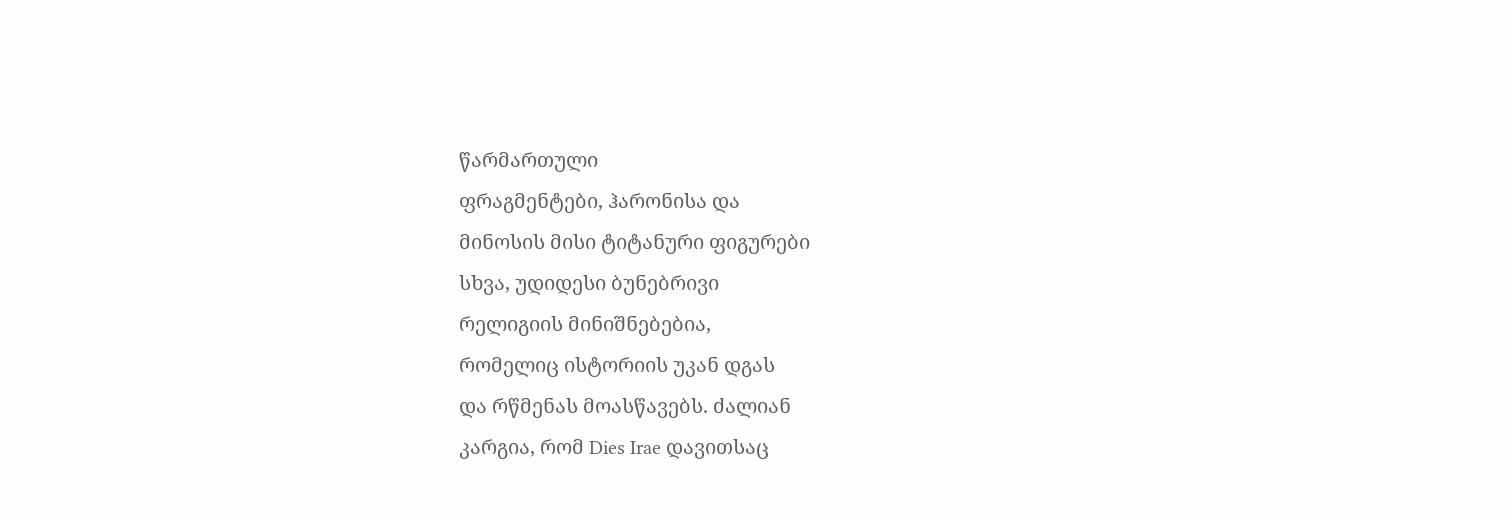წარმართული
ფრაგმენტები, ჰარონისა და
მინოსის მისი ტიტანური ფიგურები
სხვა, უდიდესი ბუნებრივი
რელიგიის მინიშნებებია,
რომელიც ისტორიის უკან დგას
და რწმენას მოასწავებს. ძალიან
კარგია, რომ Dies Irae დავითსაც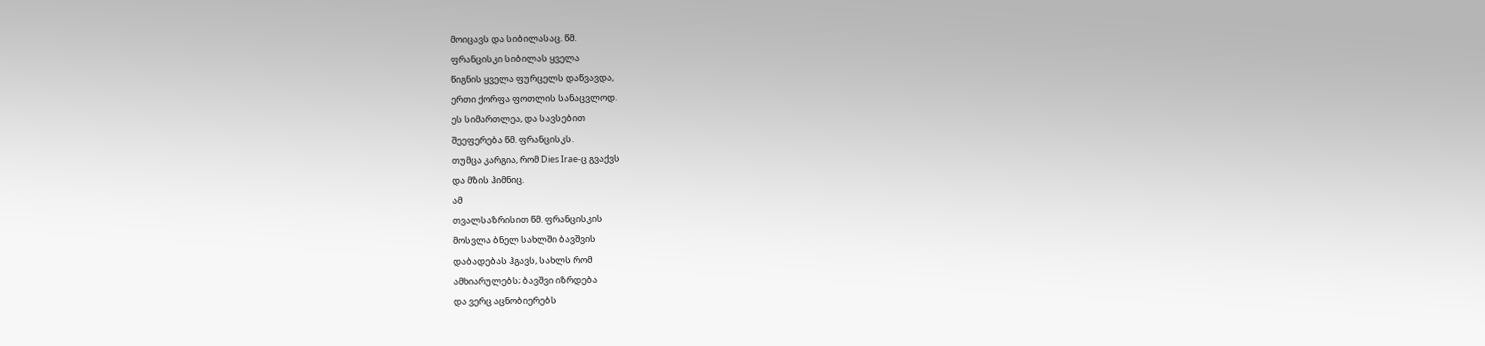მოიცავს და სიბილასაც. წმ.
ფრანცისკი სიბილას ყველა
წიგნის ყველა ფურცელს დაწვავდა,
ერთი ქორფა ფოთლის სანაცვლოდ.
ეს სიმართლეა, და სავსებით
შეეფერება წმ. ფრანცისკს.
თუმცა კარგია, რომ Dies Irae-ც გვაქვს
და მზის ჰიმნიც.
ამ
თვალსაზრისით წმ. ფრანცისკის
მოსვლა ბნელ სახლში ბავშვის
დაბადებას ჰგავს, სახლს რომ
ამხიარულებს; ბავშვი იზრდება
და ვერც აცნობიერებს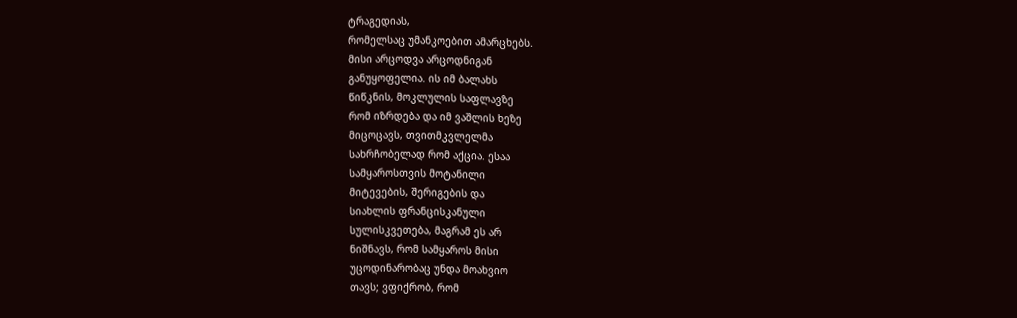ტრაგედიას,
რომელსაც უმანკოებით ამარცხებს.
მისი არცოდვა არცოდნიგან
განუყოფელია. ის იმ ბალახს
წიწკნის, მოკლულის საფლავზე
რომ იზრდება და იმ ვაშლის ხეზე
მიცოცავს, თვითმკვლელმა
სახრჩობელად რომ აქცია. ესაა
სამყაროსთვის მოტანილი
მიტევების, შერიგების და
სიახლის ფრანცისკანული
სულისკვეთება, მაგრამ ეს არ
ნიშნავს, რომ სამყაროს მისი
უცოდინარობაც უნდა მოახვიო
თავს; ვფიქრობ, რომ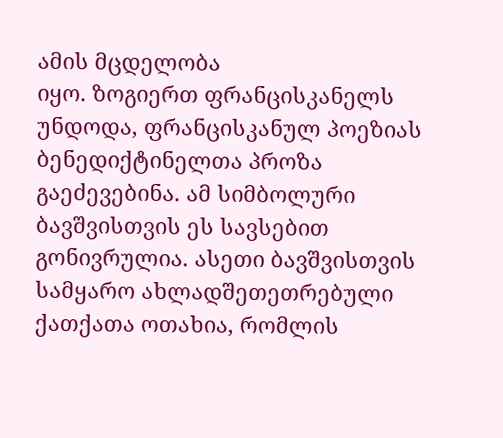ამის მცდელობა
იყო. ზოგიერთ ფრანცისკანელს
უნდოდა, ფრანცისკანულ პოეზიას
ბენედიქტინელთა პროზა
გაეძევებინა. ამ სიმბოლური
ბავშვისთვის ეს სავსებით
გონივრულია. ასეთი ბავშვისთვის
სამყარო ახლადშეთეთრებული
ქათქათა ოთახია, რომლის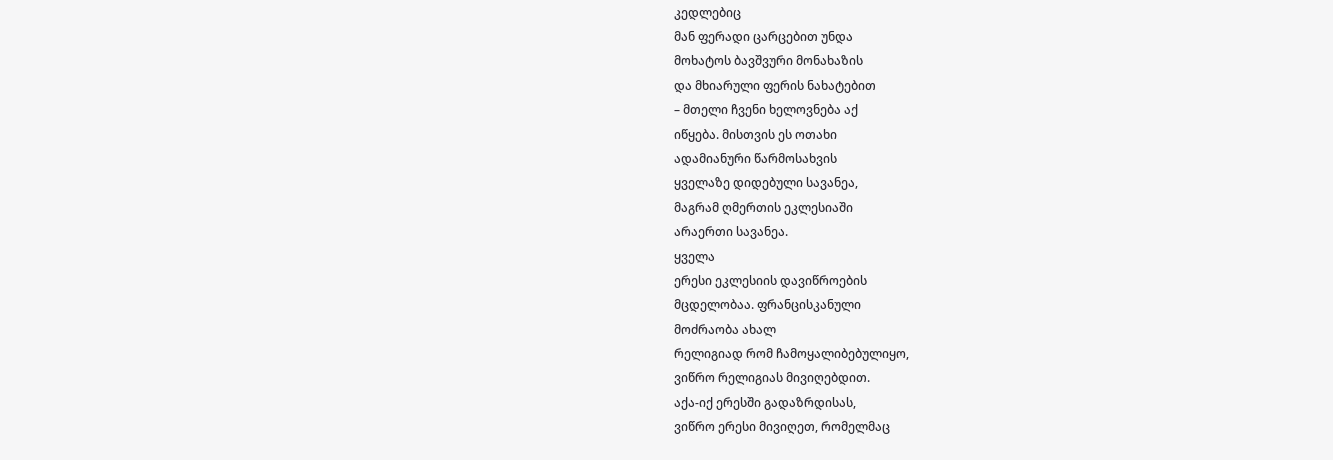კედლებიც
მან ფერადი ცარცებით უნდა
მოხატოს ბავშვური მონახაზის
და მხიარული ფერის ნახატებით
– მთელი ჩვენი ხელოვნება აქ
იწყება. მისთვის ეს ოთახი
ადამიანური წარმოსახვის
ყველაზე დიდებული სავანეა,
მაგრამ ღმერთის ეკლესიაში
არაერთი სავანეა.
ყველა
ერესი ეკლესიის დავიწროების
მცდელობაა. ფრანცისკანული
მოძრაობა ახალ
რელიგიად რომ ჩამოყალიბებულიყო,
ვიწრო რელიგიას მივიღებდით.
აქა-იქ ერესში გადაზრდისას,
ვიწრო ერესი მივიღეთ, რომელმაც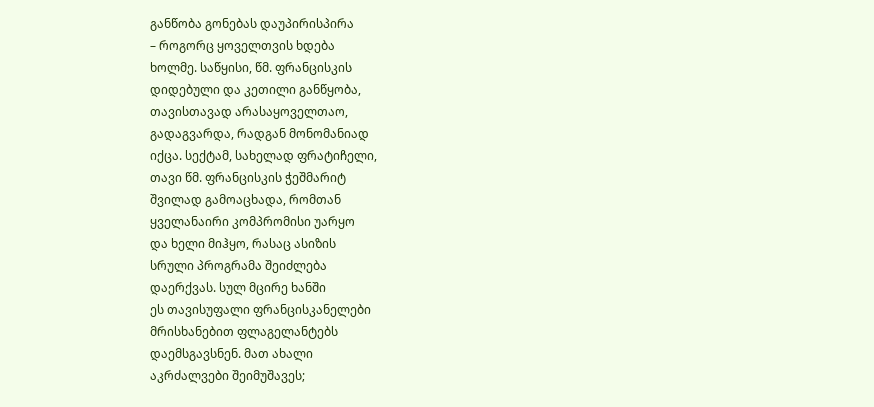განწობა გონებას დაუპირისპირა
– როგორც ყოველთვის ხდება
ხოლმე. საწყისი, წმ. ფრანცისკის
დიდებული და კეთილი განწყობა,
თავისთავად არასაყოველთაო,
გადაგვარდა, რადგან მონომანიად
იქცა. სექტამ, სახელად ფრატიჩელი,
თავი წმ. ფრანცისკის ჭეშმარიტ
შვილად გამოაცხადა, რომთან
ყველანაირი კომპრომისი უარყო
და ხელი მიჰყო, რასაც ასიზის
სრული პროგრამა შეიძლება
დაერქვას. სულ მცირე ხანში
ეს თავისუფალი ფრანცისკანელები
მრისხანებით ფლაგელანტებს
დაემსგავსნენ. მათ ახალი
აკრძალვები შეიმუშავეს;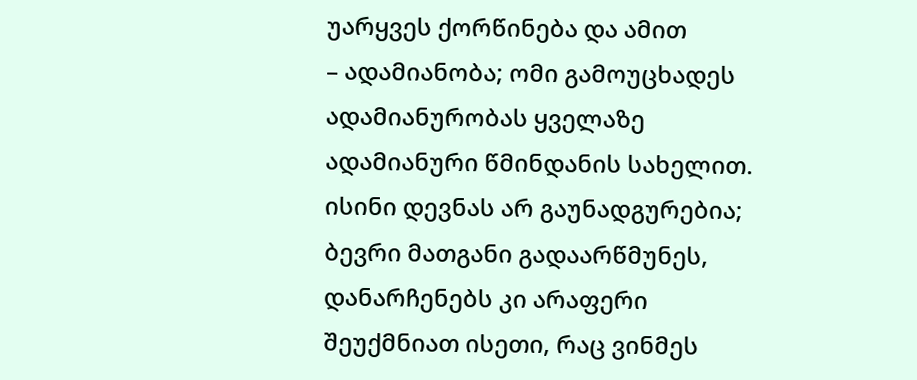უარყვეს ქორწინება და ამით
– ადამიანობა; ომი გამოუცხადეს
ადამიანურობას ყველაზე
ადამიანური წმინდანის სახელით.
ისინი დევნას არ გაუნადგურებია;
ბევრი მათგანი გადაარწმუნეს,
დანარჩენებს კი არაფერი
შეუქმნიათ ისეთი, რაც ვინმეს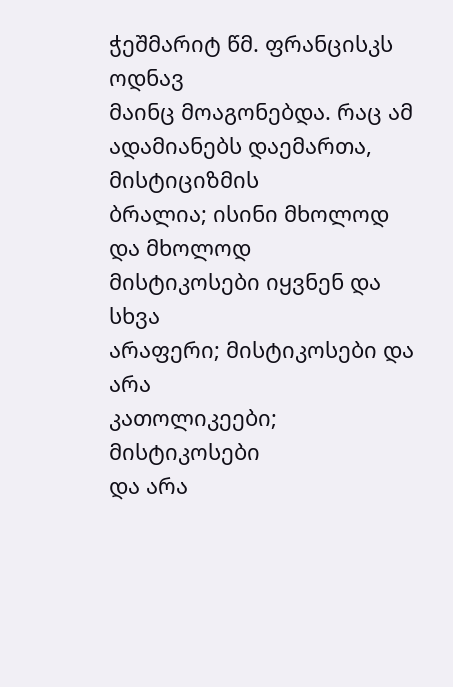ჭეშმარიტ წმ. ფრანცისკს ოდნავ
მაინც მოაგონებდა. რაც ამ
ადამიანებს დაემართა, მისტიციზმის
ბრალია; ისინი მხოლოდ და მხოლოდ
მისტიკოსები იყვნენ და სხვა
არაფერი; მისტიკოსები და არა
კათოლიკეები; მისტიკოსები
და არა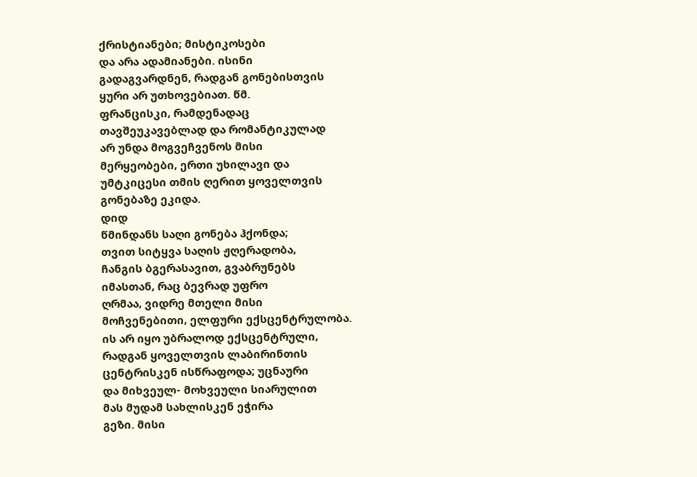ქრისტიანები; მისტიკოსები
და არა ადამიანები. ისინი
გადაგვარდნენ, რადგან გონებისთვის
ყური არ უთხოვებიათ. წმ.
ფრანცისკი, რამდენადაც
თავშეუკავებლად და რომანტიკულად
არ უნდა მოგვეჩვენოს მისი
მერყეობები, ერთი უხილავი და
უმტკიცესი თმის ღერით ყოველთვის
გონებაზე ეკიდა.
დიდ
წმინდანს საღი გონება ჰქონდა;
თვით სიტყვა საღის ჟღერადობა,
ჩანგის ბგერასავით, გვაბრუნებს
იმასთან, რაც ბევრად უფრო
ღრმაა, ვიდრე მთელი მისი
მოჩვენებითი, ელფური ექსცენტრულობა.
ის არ იყო უბრალოდ ექსცენტრული,
რადგან ყოველთვის ლაბირინთის
ცენტრისკენ ისწრაფოდა; უცნაური
და მიხვეულ- მოხვეული სიარულით
მას მუდამ სახლისკენ ეჭირა
გეზი. მისი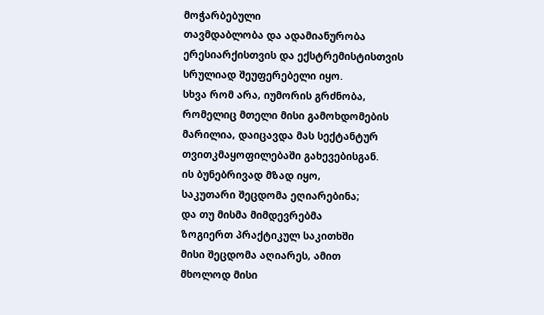მოჭარბებული
თავმდაბლობა და ადამიანურობა
ერესიარქისთვის და ექსტრემისტისთვის
სრულიად შეუფერებელი იყო.
სხვა რომ არა, იუმორის გრძნობა,
რომელიც მთელი მისი გამოხდომების
მარილია, დაიცავდა მას სექტანტურ
თვითკმაყოფილებაში გახევებისგან.
ის ბუნებრივად მზად იყო,
საკუთარი შეცდომა ეღიარებინა;
და თუ მისმა მიმდევრებმა
ზოგიერთ პრაქტიკულ საკითხში
მისი შეცდომა აღიარეს, ამით
მხოლოდ მისი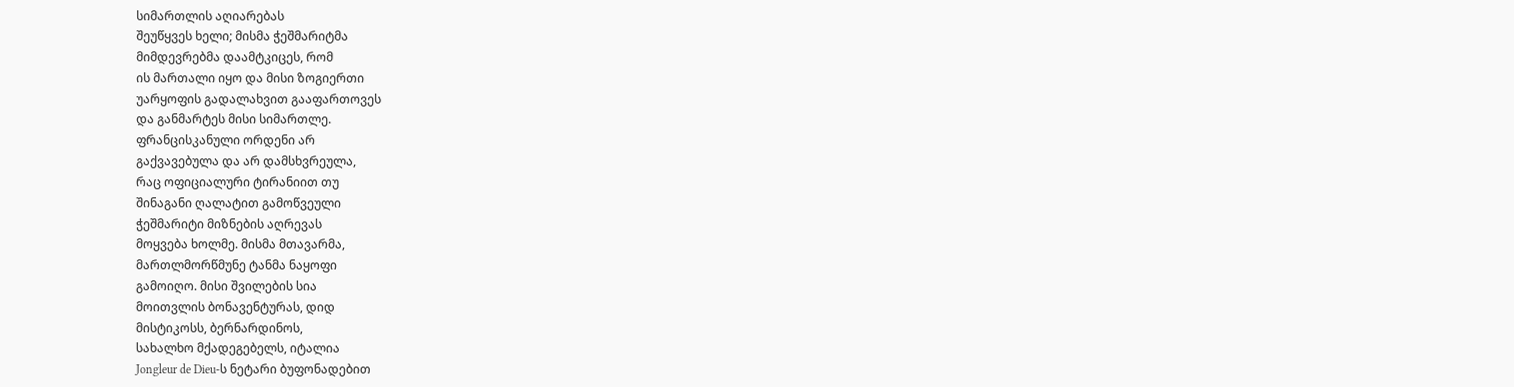სიმართლის აღიარებას
შეუწყვეს ხელი; მისმა ჭეშმარიტმა
მიმდევრებმა დაამტკიცეს, რომ
ის მართალი იყო და მისი ზოგიერთი
უარყოფის გადალახვით გააფართოვეს
და განმარტეს მისი სიმართლე.
ფრანცისკანული ორდენი არ
გაქვავებულა და არ დამსხვრეულა,
რაც ოფიციალური ტირანიით თუ
შინაგანი ღალატით გამოწვეული
ჭეშმარიტი მიზნების აღრევას
მოყვება ხოლმე. მისმა მთავარმა,
მართლმორწმუნე ტანმა ნაყოფი
გამოიღო. მისი შვილების სია
მოითვლის ბონავენტურას, დიდ
მისტიკოსს, ბერნარდინოს,
სახალხო მქადეგებელს, იტალია
Jongleur de Dieu-ს ნეტარი ბუფონადებით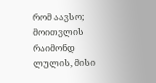რომ აავსო; მოითვლის რაიმონდ
ლულის, მისი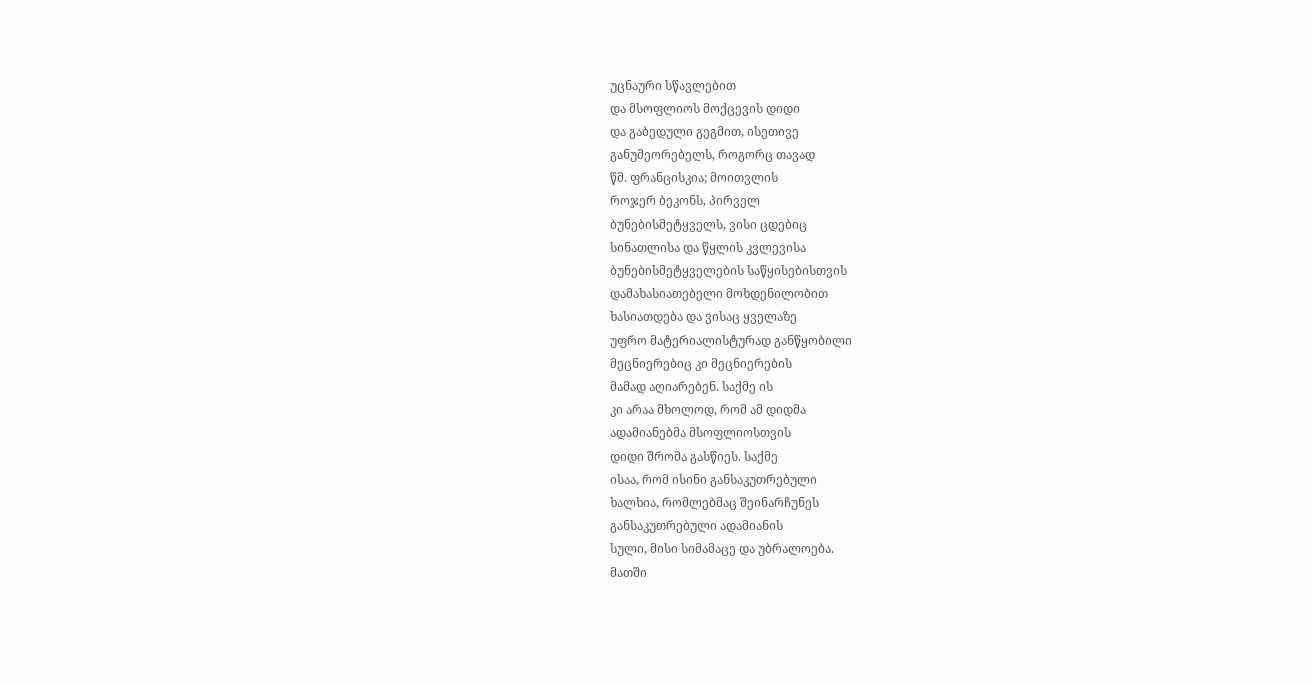უცნაური სწავლებით
და მსოფლიოს მოქცევის დიდი
და გაბედული გეგმით, ისეთივე
განუმეორებელს, როგორც თავად
წმ. ფრანცისკია; მოითვლის
როჯერ ბეკონს, პირველ
ბუნებისმეტყველს, ვისი ცდებიც
სინათლისა და წყლის კვლევისა
ბუნებისმეტყველების საწყისებისთვის
დამახასიათებელი მოხდენილობით
ხასიათდება და ვისაც ყველაზე
უფრო მატერიალისტურად განწყობილი
მეცნიერებიც კი მეცნიერების
მამად აღიარებენ. საქმე ის
კი არაა მხოლოდ, რომ ამ დიდმა
ადამიანებმა მსოფლიოსთვის
დიდი შრომა გასწიეს. საქმე
ისაა, რომ ისინი განსაკუთრებული
ხალხია, რომლებმაც შეინარჩუნეს
განსაკუთრებული ადამიანის
სული, მისი სიმამაცე და უბრალოება.
მათში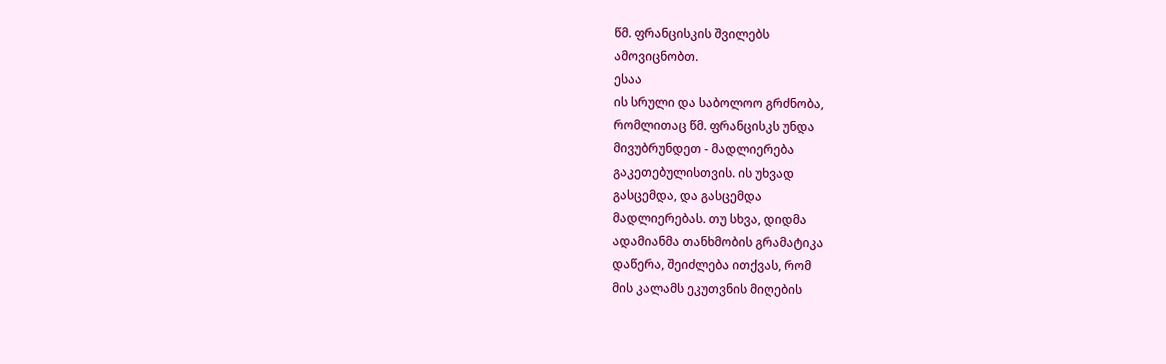წმ. ფრანცისკის შვილებს
ამოვიცნობთ.
ესაა
ის სრული და საბოლოო გრძნობა,
რომლითაც წმ. ფრანცისკს უნდა
მივუბრუნდეთ - მადლიერება
გაკეთებულისთვის. ის უხვად
გასცემდა, და გასცემდა
მადლიერებას. თუ სხვა, დიდმა
ადამიანმა თანხმობის გრამატიკა
დაწერა, შეიძლება ითქვას, რომ
მის კალამს ეკუთვნის მიღების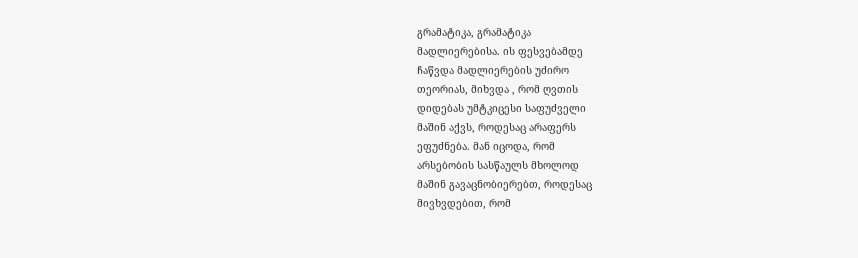გრამატიკა, გრამატიკა
მადლიერებისა. ის ფესვებამდე
ჩაწვდა მადლიერების უძირო
თეორიას, მიხვდა , რომ ღვთის
დიდებას უმტკიცესი საფუძველი
მაშინ აქვს, როდესაც არაფერს
ეფუძნება. მან იცოდა, რომ
არსებობის სასწაულს მხოლოდ
მაშინ გავაცნობიერებთ, როდესაც
მივხვდებით, რომ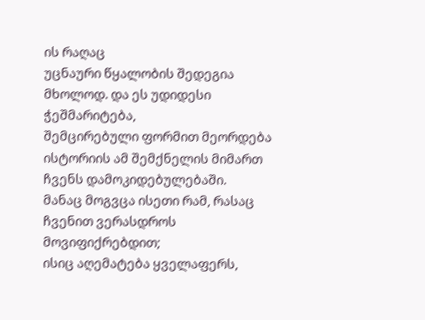ის რაღაც
უცნაური წყალობის შედეგია
მხოლოდ. და ეს უდიდესი ჭეშმარიტება,
შემცირებული ფორმით მეორდება
ისტორიის ამ შემქნელის მიმართ
ჩვენს დამოკიდებულებაში.
მანაც მოგვცა ისეთი რამ, რასაც
ჩვენით ვერასდროს მოვიფიქრებდით;
ისიც აღემატება ყველაფერს,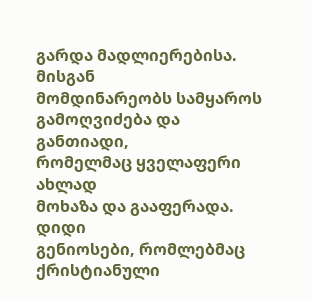გარდა მადლიერებისა. მისგან
მომდინარეობს სამყაროს
გამოღვიძება და განთიადი,
რომელმაც ყველაფერი ახლად
მოხაზა და გააფერადა. დიდი
გენიოსები, რომლებმაც ქრისტიანული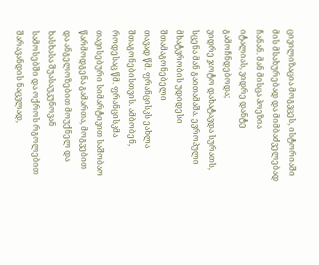ცივილიზაცია მოგვცეს, ისტორიაში
მის მსახურებად და მიმბაძველებად
ჩანან. მან მისცა პოეზია
იტალიას, ვიდრე დანტე გამოჩნდებოდა;
ვიდრე ჯოტო დახატავდა სურათს,
სცენა მან გაითამაშა. ევროპული
მხატვრობის უდიდესი შთამაგონებელი
თავად წმ. ფრანცისკს ეახლა
შთაგონებისთვის. ამბობენ,
როდესაც წმ. ფრანცისკმა
თავისებური სიმარტივით საშობაო
წარმოდგენა გამართა, მოგვებით
და ანგელოზებით მოუქნელ და
ხასხასა შუასაუკუნოვან
სამოსებში და ოქროს რგოლებით
შარავანდის ნაცვლად,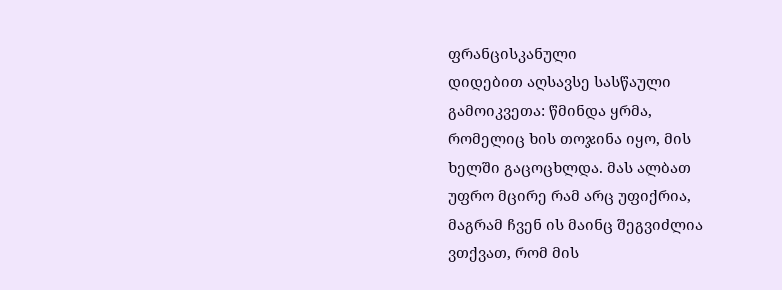ფრანცისკანული
დიდებით აღსავსე სასწაული
გამოიკვეთა: წმინდა ყრმა,
რომელიც ხის თოჯინა იყო, მის
ხელში გაცოცხლდა. მას ალბათ
უფრო მცირე რამ არც უფიქრია,
მაგრამ ჩვენ ის მაინც შეგვიძლია
ვთქვათ, რომ მის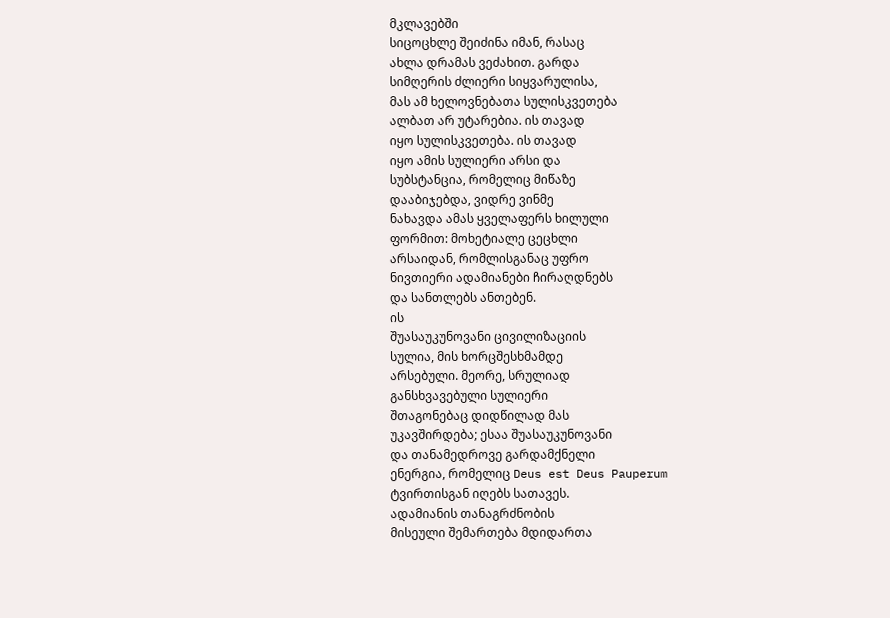მკლავებში
სიცოცხლე შეიძინა იმან, რასაც
ახლა დრამას ვეძახით. გარდა
სიმღერის ძლიერი სიყვარულისა,
მას ამ ხელოვნებათა სულისკვეთება
ალბათ არ უტარებია. ის თავად
იყო სულისკვეთება. ის თავად
იყო ამის სულიერი არსი და
სუბსტანცია, რომელიც მიწაზე
დააბიჯებდა, ვიდრე ვინმე
ნახავდა ამას ყველაფერს ხილული
ფორმით: მოხეტიალე ცეცხლი
არსაიდან, რომლისგანაც უფრო
ნივთიერი ადამიანები ჩირაღდნებს
და სანთლებს ანთებენ.
ის
შუასაუკუნოვანი ცივილიზაციის
სულია, მის ხორცშესხმამდე
არსებული. მეორე, სრულიად
განსხვავებული სულიერი
შთაგონებაც დიდწილად მას
უკავშირდება; ესაა შუასაუკუნოვანი
და თანამედროვე გარდამქნელი
ენერგია, რომელიც Deus est Deus Pauperum
ტვირთისგან იღებს სათავეს.
ადამიანის თანაგრძნობის
მისეული შემართება მდიდართა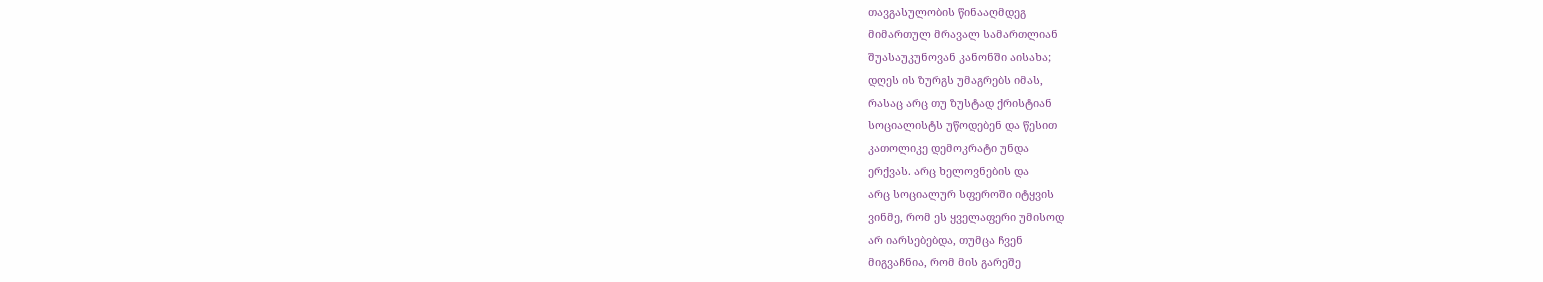თავგასულობის წინააღმდეგ
მიმართულ მრავალ სამართლიან
შუასაუკუნოვან კანონში აისახა;
დღეს ის ზურგს უმაგრებს იმას,
რასაც არც თუ ზუსტად ქრისტიან
სოციალისტს უწოდებენ და წესით
კათოლიკე დემოკრატი უნდა
ერქვას. არც ხელოვნების და
არც სოციალურ სფეროში იტყვის
ვინმე, რომ ეს ყველაფერი უმისოდ
არ იარსებებდა, თუმცა ჩვენ
მიგვაჩნია, რომ მის გარეშე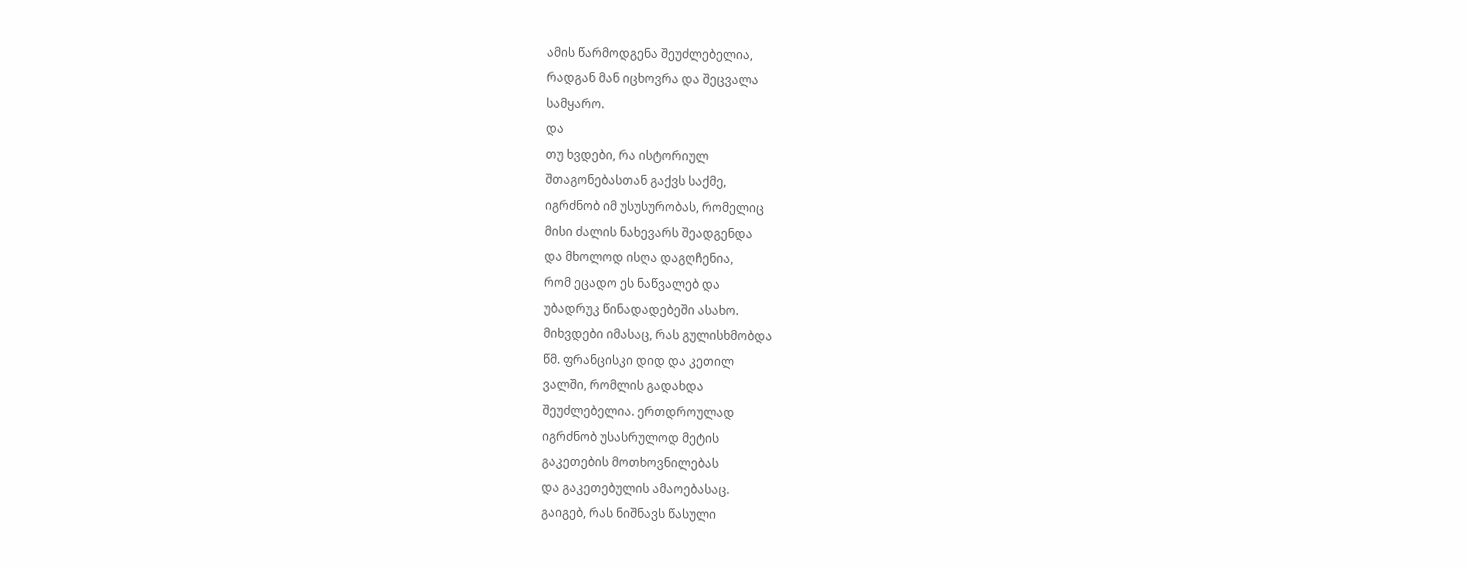ამის წარმოდგენა შეუძლებელია,
რადგან მან იცხოვრა და შეცვალა
სამყარო.
და
თუ ხვდები, რა ისტორიულ
შთაგონებასთან გაქვს საქმე,
იგრძნობ იმ უსუსურობას, რომელიც
მისი ძალის ნახევარს შეადგენდა
და მხოლოდ ისღა დაგღჩენია,
რომ ეცადო ეს ნაწვალებ და
უბადრუკ წინადადებეში ასახო.
მიხვდები იმასაც, რას გულისხმობდა
წმ. ფრანცისკი დიდ და კეთილ
ვალში, რომლის გადახდა
შეუძლებელია. ერთდროულად
იგრძნობ უსასრულოდ მეტის
გაკეთების მოთხოვნილებას
და გაკეთებულის ამაოებასაც.
გაიგებ, რას ნიშნავს წასული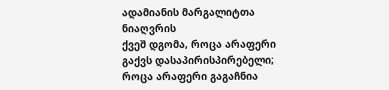ადამიანის მარგალიტთა ნიაღვრის
ქვეშ დგომა, როცა არაფერი
გაქვს დასაპირისპირებელი;
როცა არაფერი გაგაჩნია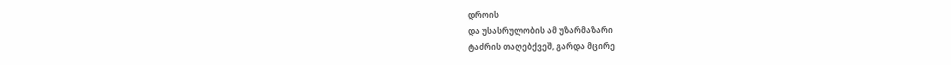დროის
და უსასრულობის ამ უზარმაზარი
ტაძრის თაღებქვეშ, გარდა მცირე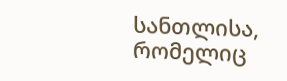სანთლისა, რომელიც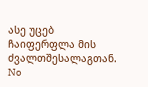ასე უცებ
ჩაიფერფლა მის ძვალთშესალაგთან.
No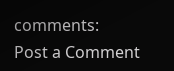comments:
Post a Comment